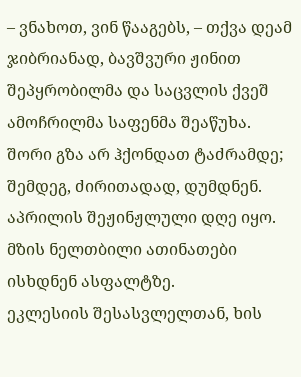– ვნახოთ, ვინ წააგებს, – თქვა დეამ ჯიბრიანად, ბავშვური ჟინით შეპყრობილმა და საცვლის ქვეშ ამოჩრილმა საფენმა შეაწუხა.
შორი გზა არ ჰქონდათ ტაძრამდე; შემდეგ, ძირითადად, დუმდნენ. აპრილის შეჟინჟლული დღე იყო. მზის ნელთბილი ათინათები ისხდნენ ასფალტზე.
ეკლესიის შესასვლელთან, ხის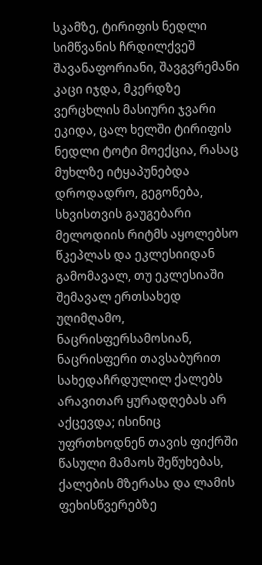სკამზე, ტირიფის ნედლი სიმწვანის ჩრდილქვეშ შავანაფორიანი, შავგვრემანი კაცი იჯდა, მკერდზე ვერცხლის მასიური ჯვარი ეკიდა, ცალ ხელში ტირიფის ნედლი ტოტი მოექცია, რასაც მუხლზე იტყაპუნებდა დროდადრო, გეგონება, სხვისთვის გაუგებარი მელოდიის რიტმს აყოლებსო წკეპლას და ეკლესიიდან გამომავალ, თუ ეკლესიაში შემავალ ერთსახედ უღიმღამო, ნაცრისფერსამოსიან, ნაცრისფერი თავსაბურით სახედაჩრდულილ ქალებს არავითარ ყურადღებას არ აქცევდა; ისინიც უფრთხოდნენ თავის ფიქრში წასული მამაოს შეწუხებას, ქალების მზერასა და ლამის ფეხისწვერებზე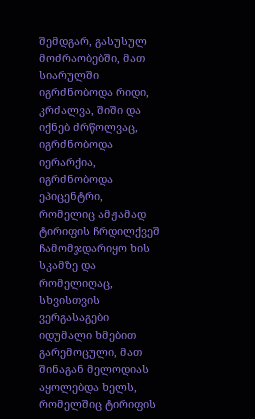შემდგარ, გასუსულ მოძრაობებში, მათ სიარულში იგრძნობოდა რიდი, კრძალვა, შიში და იქნებ ძრწოლვაც, იგრძნობოდა იერარქია, იგრძნობოდა ეპიცენტრი, რომელიც ამჟამად ტირიფის ჩრდილქვეშ ჩამომჯდარიყო ხის სკამზე და რომელიღაც, სხვისთვის ვერგასაგები იდუმალი ხმებით გარემოცული, მათ შინაგან მელოდიას აყოლებდა ხელს, რომელშიც ტირიფის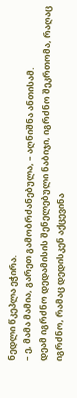ნედლი წკეპლა ეჭირა.
– ე, მამა მამია, გარეთ გამობრძანებულა, – აღნიშნა ანთისამ.
დეამ იგრძნო დედამისის შენელებული ნაბიჯი, იგრძნო შეკრთომა, რაღაც იგრძნო, რამაც დედისკენ აქცევინა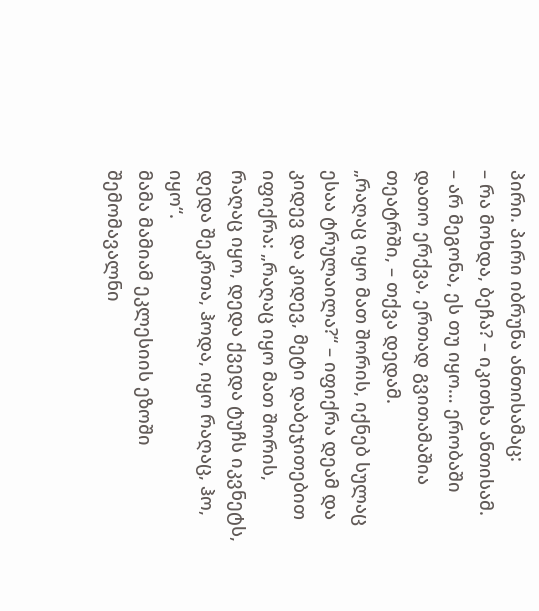პირი. პირი იბრუნა ანთისამაც:
– რა მოხდა, ბეჩა? – იკითხა ანთისამ.
– არ მეგონა, ეს თუ იყო… ერობაში დათო ერქვა, ერთად გვითამაშია თეატრში, – თქვა დედამ.
„რაღაც იყო მათ შორის, იქნებ სულაც ესაა ტრულაილა?“ – იფიქრა დეამ და კიდევ და კიდევ, მეტი დაბეჯითებით იფიქრა: „რაღაც იყო მათ შორის, რაღაც იყო, დედა ქვედა ტუჩს იკვნეტს, დედა შეკრთა, ჰოდა, იყო რაღაც, ჰო, იყო“.
მამა მამიამ ეკლესიის ეზოში შემომავალნი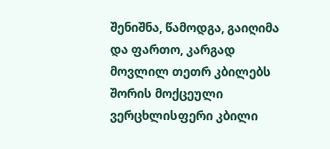შენიშნა, წამოდგა, გაიღიმა და ფართო, კარგად მოვლილ თეთრ კბილებს შორის მოქცეული ვერცხლისფერი კბილი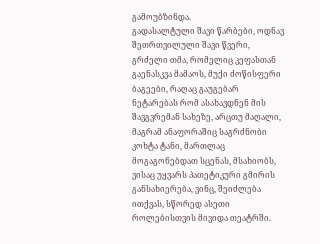გამოუბზინდა.
გადასალტული შავი წარბები, ოდნავ შეთრთვილული შავი წვერი, გრძელი თმა, რომელიც კეფასთან გაენასკვა მამაოს, მუქი ძოწისფერი ბაგეები, რაღაც გაუგებარ ნეტარებას რომ ასახავდნენ მის შავგვრემან სახეზე, არცთუ მაღალი, მაგრამ ანაფორაშიც საგრძნობი კოხტა ტანი, მართლაც მოგაგონებდათ სცენას, მსახიობს, ვისაც უყვარს პათეტიკური გმირის განსახიერება, ვინც, შეიძლება ითქვას, სწორედ ასეთი როლებისთვის მივიდა თეატრში.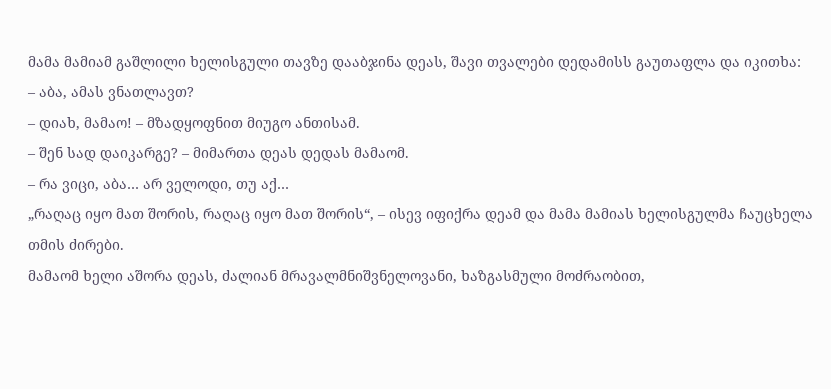მამა მამიამ გაშლილი ხელისგული თავზე დააბჯინა დეას, შავი თვალები დედამისს გაუთაფლა და იკითხა:
– აბა, ამას ვნათლავთ?
– დიახ, მამაო! – მზადყოფნით მიუგო ანთისამ.
– შენ სად დაიკარგე? – მიმართა დეას დედას მამაომ.
– რა ვიცი, აბა… არ ველოდი, თუ აქ…
„რაღაც იყო მათ შორის, რაღაც იყო მათ შორის“, – ისევ იფიქრა დეამ და მამა მამიას ხელისგულმა ჩაუცხელა თმის ძირები.
მამაომ ხელი აშორა დეას, ძალიან მრავალმნიშვნელოვანი, ხაზგასმული მოძრაობით,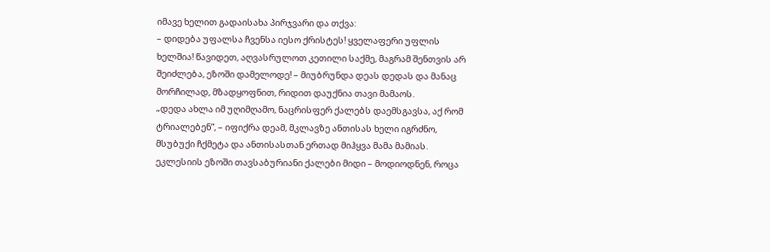იმავე ხელით გადაისახა პირჯვარი და თქვა:
– დიდება უფალსა ჩვენსა იესო ქრისტეს! ყველაფერი უფლის ხელშია! წავიდეთ, აღვასრულოთ კეთილი საქმე, მაგრამ შენთვის არ შეიძლება, ეზოში დამელოდე! – მიუბრუნდა დეას დედას და მანაც მორჩილად, მზადყოფნით, რიდით დაუქნია თავი მამაოს.
„დედა ახლა იმ უღიმღამო, ნაცრისფერ ქალებს დაემსგავსა, აქ რომ ტრიალებენ“, – იფიქრა დეამ, მკლავზე ანთისას ხელი იგრძნო, მსუბუქი ჩქმეტა და ანთისასთან ერთად მიჰყვა მამა მამიას.
ეკლესიის ეზოში თავსაბურიანი ქალები მიდი – მოდიოდნენ, როცა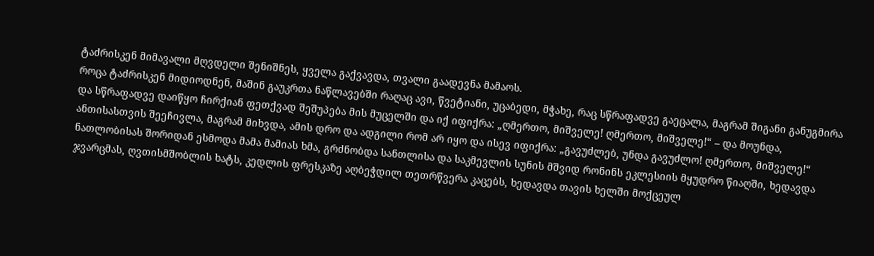ტაძრისკენ მიმავალი მღვდელი შენიშნეს, ყველა გაქვავდა, თვალი გაადევნა მამაოს.
როცა ტაძრისკენ მიდიოდნენ, მაშინ გაუკრთა ნაწლავებში რაღაც ავი, წვეტიანი, უცაბედი, მჭახე, რაც სწრაფადვე გაეცალა, მაგრამ შიგანი განუგმირა და სწრაფადვე დაიწყო ჩირქიან ფეთქვად შეშუპება მის მუცელში და იქ იფიქრა: „ღმერთო, მიშველე! ღმერთო, მიშველე!“ – და მოუნდა, ანთისასთვის შეეჩივლა, მაგრამ მიხვდა, ამის დრო და ადგილი რომ არ იყო და ისევ იფიქრა: „გავუძლებ, უნდა გავუძლო! ღმერთო, მიშველე!“
ნათლობისას შორიდან ესმოდა მამა მამიას ხმა, გრძნობდა სანთლისა და საკმევლის სუნის მშვიდ რონინს ეკლესიის მყუდრო წიაღში, ხედავდა ჯვარცმას, ღვთისმშობლის ხატს, კედლის ფრესკაზე აღბეჭდილ თეთრწვერა კაცებს, ხედავდა თავის ხელში მოქცეულ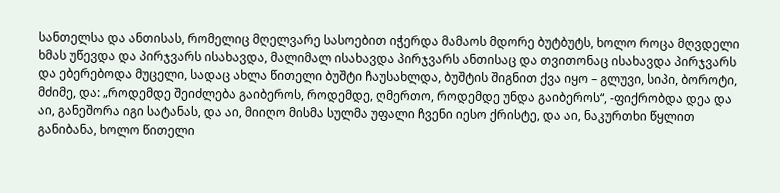სანთელსა და ანთისას, რომელიც მღელვარე სასოებით იჭერდა მამაოს მდორე ბუტბუტს, ხოლო როცა მღვდელი ხმას უწევდა და პირჯვარს ისახავდა, მალიმალ ისახავდა პირჯვარს ანთისაც და თვითონაც ისახავდა პირჯვარს და ებერებოდა მუცელი, სადაც ახლა წითელი ბუშტი ჩაუსახლდა, ბუშტის შიგნით ქვა იყო – გლუვი, სიპი, ბოროტი, მძიმე, და: „როდემდე შეიძლება გაიბეროს, როდემდე, ღმერთო, როდემდე უნდა გაიბეროს“, -ფიქრობდა დეა და აი, განეშორა იგი სატანას, და აი, მიიღო მისმა სულმა უფალი ჩვენი იესო ქრისტე, და აი, ნაკურთხი წყლით განიბანა, ხოლო წითელი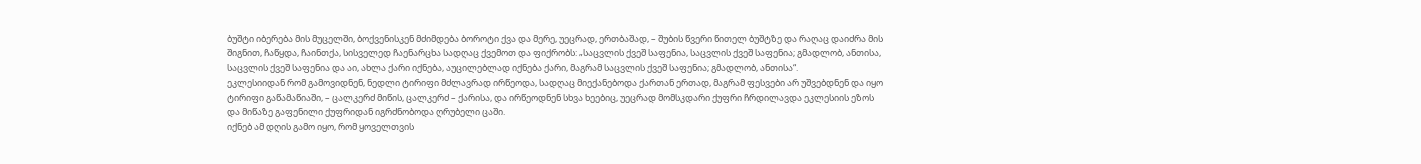ბუშტი იბერება მის მუცელში, ბოქვენისკენ მძიმდება ბოროტი ქვა და მერე, უეცრად, ერთბაშად, – შუბის წვერი წითელ ბუშტზე და რაღაც დაიძრა მის შიგნით, ჩაწყდა, ჩაინთქა, სისველედ ჩაენარცხა სადღაც ქვემოთ და ფიქრობს: „საცვლის ქვეშ საფენია, საცვლის ქვეშ საფენია; გმადლობ, ანთისა, საცვლის ქვეშ საფენია და აი, ახლა ქარი იქნება, აუცილებლად იქნება ქარი, მაგრამ საცვლის ქვეშ საფენია; გმადლობ, ანთისა“.
ეკლესიიდან რომ გამოვიდნენ, ნედლი ტირიფი მძლავრად ირწეოდა, სადღაც მიექანებოდა ქართან ერთად, მაგრამ ფესვები არ უშვებდნენ და იყო ტირიფი გაწამაწიაში, – ცალკერძ მიწის, ცალკერძ – ქარისა, და ირწეოდნენ სხვა ხეებიც, უეცრად მომსკდარი ქუფრი ჩრდილავდა ეკლესიის ეზოს და მიწაზე გაფენილი ქუფრიდან იგრძნობოდა ღრუბელი ცაში.
იქნებ ამ დღის გამო იყო, რომ ყოველთვის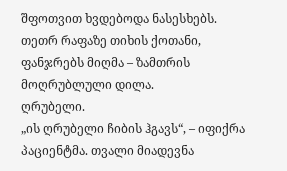შფოთვით ხვდებოდა ნასესხებს.
თეთრ რაფაზე თიხის ქოთანი, ფანჯრებს მიღმა – ზამთრის მოღრუბლული დილა.
ღრუბელი.
„ის ღრუბელი ჩიბის ჰგავს“, – იფიქრა პაციენტმა. თვალი მიადევნა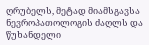ღრუბელს, მეტად მიამსგავსა ნევროპათოლოგის ძაღლს და წუხანდელი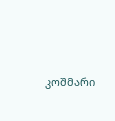კოშმარი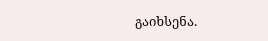გაიხსენა.